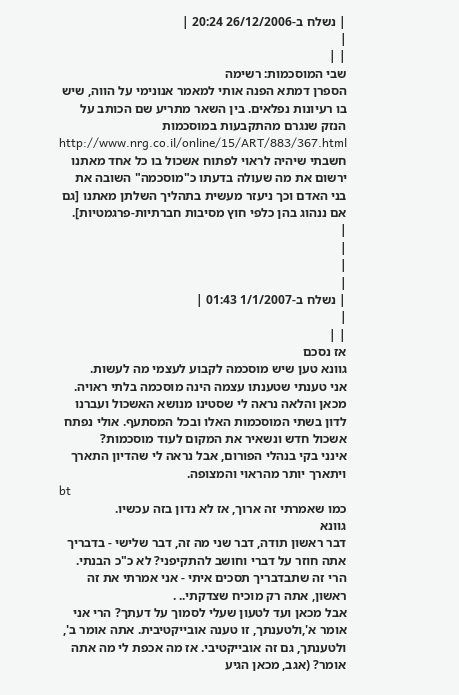| נשלח ב-26/12/2006 20:24 |
|
| |
שבי המוסכמות: רשימה
הספרן דמתא הפנה אותי למאמר אנונימי על הווה, שיש בו רעיונות נפלאים. בין השאר מתריע שם הכותב על הנזק שנגרם מהתקבעות במוסכמות
http://www.nrg.co.il/online/15/ART/883/367.html
חשבתי שיהיה לראוי לפתוח אשכול בו כל אחד מאתנו ירשום את מה שעולה בדעתו כ"מוסכמה" השובה את בני האדם וכך ניעזר מעשית בתהליך השלתן מאתנו [גם אם ננהוג בהן כלפי חוץ מסיבות חברתיות-פרגמטיות].
|
|
|
|
| נשלח ב-1/1/2007 01:43 |
|
| |
אז נסכם
גוונא טען שיש מוסכמה לקבוע לעצמי מה לעשות.
אני טענתי שטענתו עצמה הינה מוסכמה בלתי ראויה.
מכאן והלאה נראה לי שסטינו מנושא האשכול ועברנו לדון בשתי המוסכמות האלו ובכל המסתעף. אולי נפתח אשכול חדש ונשאיר את המקום לעוד מוסכמות?
אינני בקי בנהלי הפורום, אבל נראה לי שהדיון התארך ויתארך יותר מהראוי והמצופה.
bt
כמו שאמרתי זה ארוך, אז לא נדון בזה עכשיו.
גוונא
דבר ראשון תודה, דבר שני מה זה, דבר שלישי - בדבריך אתה חוזר על דברי וחושב להתקיפני? לא כ"כ הבנתי. הרי זה שתבדבריך תסכים איתי - אני אמרתי את זה ראשון, אתה רק מוכיח שצדקתי.. .
אבל מכאן ועד לטעון שעלי לסמוך על דעתך? הרי אני אומר א',ולטענתך, זו טענה אובייקטיבית. אתה אומר ב', ולטענתך, גם זה אובייקטיבי. אז מה אכפת לי מה אתה אומר? (אגב, מכאן הגיע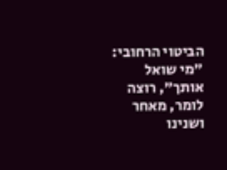הביטוי הרחובי: "מי שואל אותך", רוצה לומר, מאחר ושנינו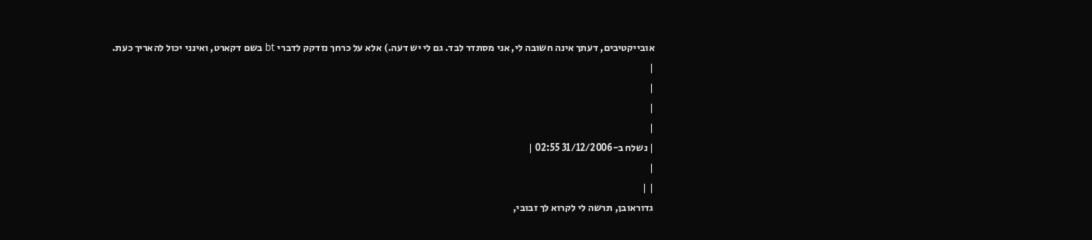אובייקטיבים, דעתך אינה חשובה לי, אני מסתדר לבד. גם לי יש דעה.) אלא על כרחך נזדקק לדברי bt בשם דקארט, ואינני יכול להאריך כעת.
|
|
|
|
| נשלח ב-31/12/2006 02:55 |
|
| |
גדוראובן, תרשה לי לקרוא לך זבובי,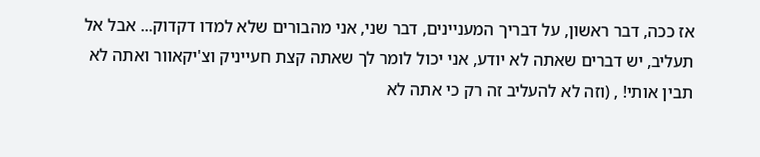אז ככה, דבר ראשון, על דבריך המעניינים, דבר שני, אני מהבורים שלא למדו דקדוק... אבל אל תעליב, יש דברים שאתה לא יודע, אני יכול לומר לך שאתה קצת חעייניק וצ'יקאוור ואתה לא תבין אותי! , (וזה לא להעליב זה רק כי אתה לא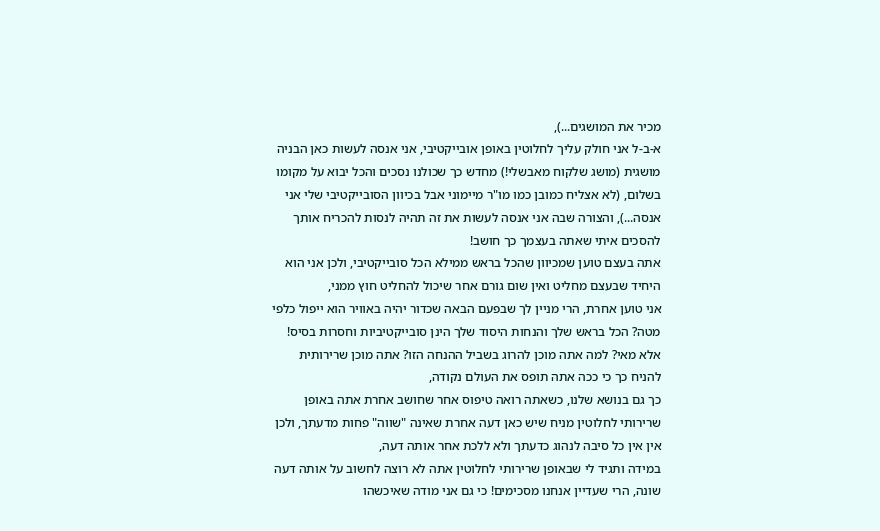מכיר את המושגים...),
א-ב-ל אני חולק עליך לחלוטין באופן אובייקטיבי, אני אנסה לעשות כאן הבניה מושגית (מושג שלקוח מאבשלי!) מחדש כך שכולנו נסכים והכל יבוא על מקומו בשלום, (לא אצליח כמובן כמו מו"ר מיימוני אבל בכיוון הסובייקטיבי שלי אני אנסה...), והצורה שבה אני אנסה לעשות את זה תהיה לנסות להכריח אותך להסכים איתי שאתה בעצמך כך חושב!
אתה בעצם טוען שמכיוון שהכל בראש ממילא הכל סובייקטיבי, ולכן אני הוא היחיד שבעצם מחליט ואין שום גורם אחר שיכול להחליט חוץ ממני,
אני טוען אחרת, הרי מניין לך שבפעם הבאה שכדור יהיה באוויר הוא ייפול כלפי מטה? הכל בראש שלך והנחות היסוד שלך הינן סובייקטיביות וחסרות בסיס! אלא מאי? למה אתה מוכן להרוג בשביל ההנחה הזו? אתה מוכן שרירותית להניח כך כי ככה אתה תופס את העולם נקודה,
כך גם בנושא שלנו, כשאתה רואה טיפוס אחר שחושב אחרת אתה באופן שרירותי לחלוטין מניח שיש כאן דעה אחרת שאינה "שווה" פחות מדעתך, ולכן אין אין כל סיבה לנהוג כדעתך ולא ללכת אחר אותה דעה,
במידה ותגיד לי שבאופן שרירותי לחלוטין אתה לא רוצה לחשוב על אותה דעה שונה, הרי שעדיין אנחנו מסכימים! כי גם אני מודה שאיכשהו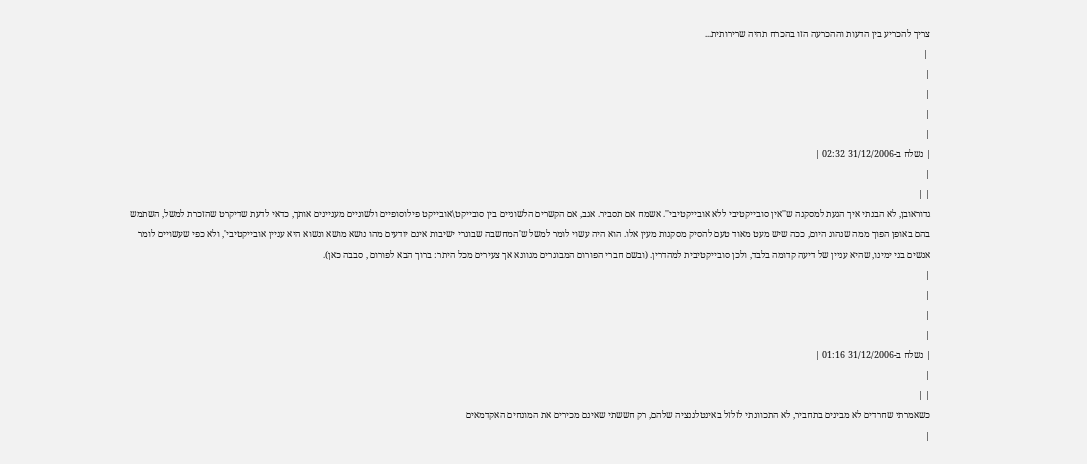צריך להכריע בין הדעות וההכרעה הזו בהכרח תהיה שרירותית...
 |
|
|
|
|
| נשלח ב-31/12/2006 02:32 |
|
| |
גדוראובן, לא הבנתי איך הגעת למסקנה ש''אין סובייקטיבי ללא אובייקטיבי''. אשמח אם תסביר. אגב, אם הקשרים הלשוניים בין סובייקט\אובייקט פילוסופיים ולשוניים מעניינים אותך, כדאי לדעת שדיקרט שהזכרת למשל, השתמש בהם באופן הפוך ממה שנהוג היום, ככה שיש מעט מאוד טעם להסיק מסקנות מעין אלו. הוא היה עשוי לומר למשל ש'המחשבה שבוגרי ישיבות אינם יודעים מהו נושא מושא ונשוא היא עניין אובייקטיבי', ולא כפי שעשויים לומר אנשים בני ימינו, שהיא עניין של דיעה קדומה בלבד, ולכן סובייקטיבית למהדרין. (ובשם חברי הפורום המבוגרים מגוונא אך צעירים מכל היתר: ברוך הבא לפורום , סבבה כאן).
|
|
|
|
| נשלח ב-31/12/2006 01:16 |
|
| |
כשאמרתי שחרדים לא מבינים בתחביר, לא התכוונתי לזלזל באינטלגנציה שלהם, רק חששתי שאינם מכירים את המונחים האקדמאים
|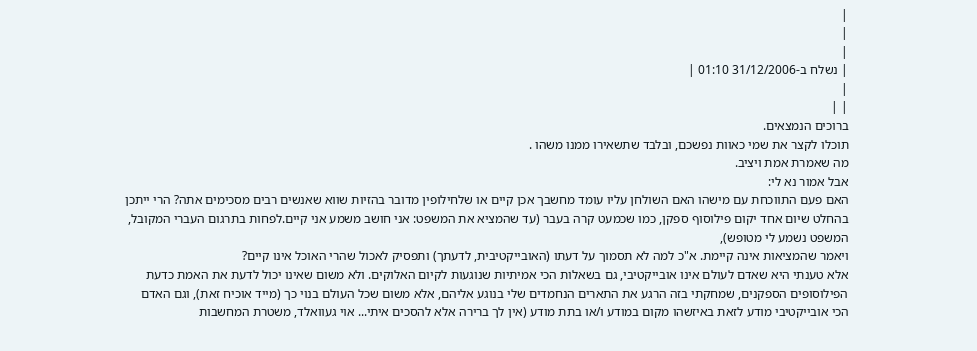|
|
|
| נשלח ב-31/12/2006 01:10 |
|
| |
ברוכים הנמצאים.
תוכלו לקצר את שמי כאוות נפשכם, ובלבד שתשאירו ממנו משהו .
מה שאמרת אמת ויציב.
אבל אמור נא לי:
האם פעם התווכחת עם מישהו האם השולחן עליו עומד מחשבך אכן קיים או שלחילופין מדובר בהזיות שווא שאנשים רבים מסכימים אתה? הרי ייתכן בהחלט שיום אחד יקום פילוסוף ספקן, כמו שכמעט קרה בעבר (עד שהמציא את המשפט: אני חושב משמע אני קיים.לפחות בתרגום העברי המקובל, המשפט נשמע לי מטופש),
ויאמר שהמציאות אינה קיימת. א"כ למה לא תסמוך על דעתו (האובייקטיבית, לדעתך) ותפסיק לאכול שהרי האוכל אינו קיים?
אלא טענתי היא שאדם לעולם אינו אובייקטיבי, גם בשאלות הכי אמיתיות שנוגעות לקיום האלוקים. ולא משום שאינו יכול לדעת את האמת כדעת הפילוסופים הספקנים, שמחקתי בזה הרגע את התארים הנחמדים שלי בנוגע אליהם, אלא משום שכל העולם בנוי כך (מייד אוכיח זאת), וגם האדם הכי אובייקטיבי מודע לזאת באיזשהו מקום במודע ו/או בתת מודע (אין לך ברירה אלא להסכים איתי... אוי געוואלד, משטרת המחשבות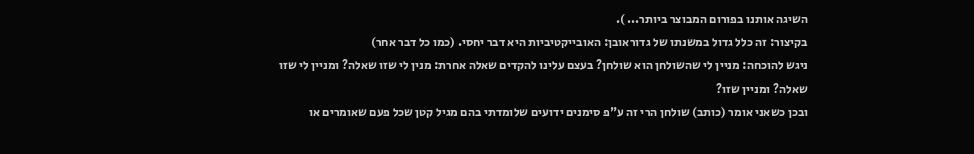השיגה אותנו בפורום המבוצר ביותר... ).
בקיצור: זה כלל גדול במשנתו של גדוראובן: האובייקטיביות היא דבר יחסי. (כמו כל דבר אחר)
ניגש להוכחה: מניין לי שהשולחן הוא שולחן? בעצם עלינו להקדים שאלה אחרת: מנין לי שזו שאלה? ומניין לי שזו שאלה? ומניין שזו?
ובכן כשאני אומר (כותב) שולחן הרי זה ע"פ סימנים ידועים שלומדתי בהם מגיל קטן שכל פעם שאומרים או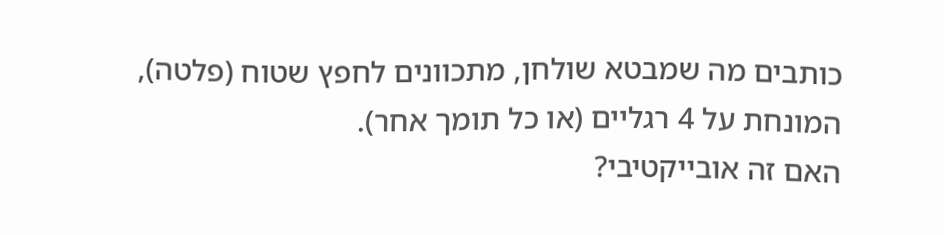כותבים מה שמבטא שולחן, מתכוונים לחפץ שטוח (פלטה), המונחת על 4 רגליים (או כל תומך אחר).
האם זה אובייקטיבי?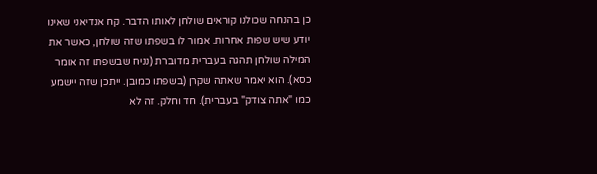כן בהנחה שכולנו קוראים שולחן לאותו הדבר. קח אנדיאני שאינו יודע שיש שפות אחרות. אמור לו בשפתו שזה שולחן, כאשר את המילה שולחן תהגה בעברית מדוברת (נניח שבשפתו זה אומר כסא). הוא יאמר שאתה שקרן (בשפתו כמובן. ייתכן שזה יישמע כמו "אתה צודק" בעברית). חד וחלק. זה לא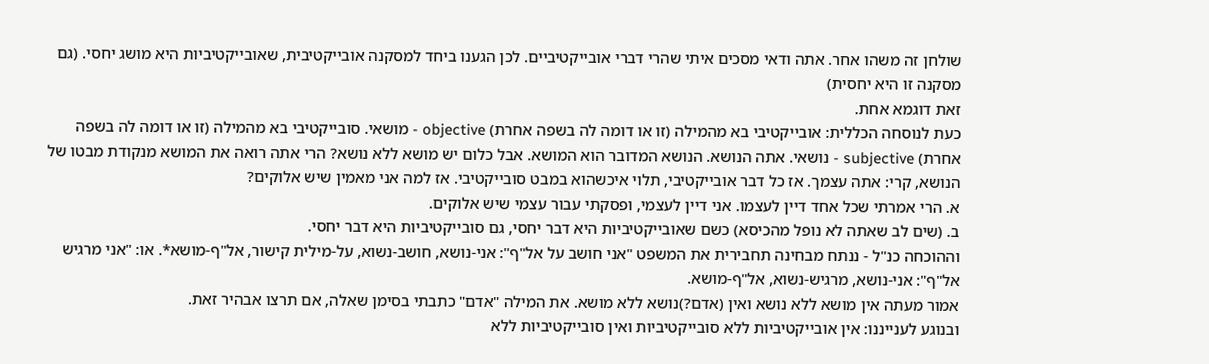שולחן זה משהו אחר. אתה ודאי מסכים איתי שהרי דברי אובייקטיביים. לכן הגענו ביחד למסקנה אובייקטיבית, שאובייקטיביות היא מושג יחסי. (גם מסקנה זו היא יחסית)
זאת דוגמא אחת.
כעת לנוסחה הכללית: אובייקטיבי בא מהמילה (זו או דומה לה בשפה אחרת) objective - מושאי. סובייקטיבי בא מהמילה (זו או דומה לה בשפה אחרת) subjective - נושאי. אתה הנושא. הנושא המדובר הוא המושא. אבל כלום יש מושא ללא נושא? הרי אתה רואה את המושא מנקודת מבטו של הנושא, קרי: אתה עצמך. אז כל דבר אובייקטיבי, תלוי איכשהוא במבט סובייקטיבי. אז למה אני מאמין שיש אלוקים?
א. הרי אמרתי שכל אחד דיין לעצמו. אני דיין לעצמי, ופסקתי עבור עצמי שיש אלוקים.
ב. (שים לב שאתה לא נופל מהכיסא) כשם שאובייקטיביות היא דבר יחסי, גם סובייקטיביות היא דבר יחסי.
וההוכחה כנ"ל - ננתח מבחינה תחבירית את המשפט "אני חושב על אל"ף": אני-נושא, חושב-נשוא, על-מילית קישור, אל"ף-מושא*. או: "אני מרגיש אל"ף": אני-נושא, מרגיש-נשוא, אל"ף-מושא.
אמור מעתה אין מושא ללא נושא ואין (אדם?)נושא ללא מושא. את המילה "אדם" כתבתי בסימן שאלה, אם תרצו אבהיר זאת.
ובנוגע לענייננו: אין אובייקטיביות ללא סובייקטיביות ואין סובייקטיביות ללא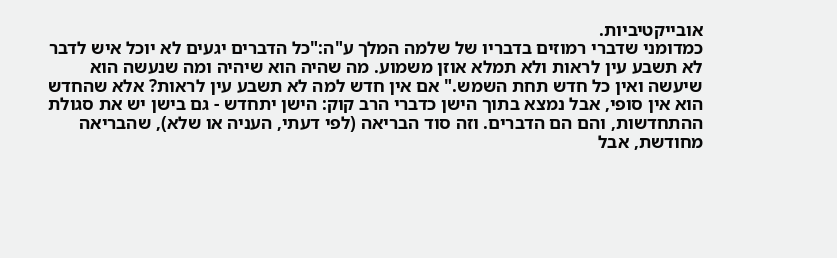אובייקטיביות.
כמדומני שדברי רמוזים בדבריו של שלמה המלך ע"ה:"כל הדברים יגעים לא יוכל איש לדבר לא תשבע עין לראות ולא תמלא אוזן משמוע. מה שהיה הוא שיהיה ומה שנעשה הוא שיעשה ואין כל חדש תחת השמש." אם אין חדש למה לא תשבע עין לראות? אלא שהחדש הוא אין סופי, אבל נמצא בתוך הישן כדברי הרב קוק: הישן יתחדש - גם בישן יש את סגולת ההתחדשות, והם הם הדברים. וזה סוד הבריאה (לפי דעתי, העניה או שלא), שהבריאה מחודשת, אבל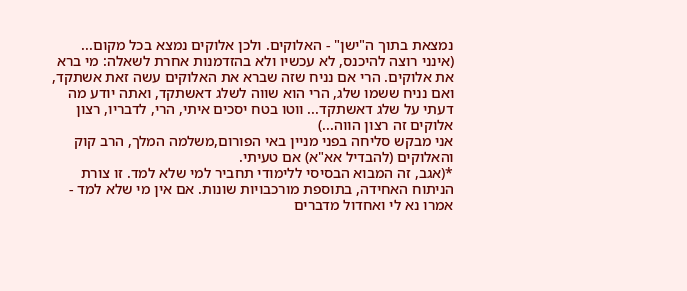נמצאת בתוך ה"ישן" - האלוקים. ולכן אלוקים נמצא בכל מקום...
(אינני רוצה להיכנס, לא עכשיו ולא בהזדמנות אחרת לשאלה: מי ברא את אלוקים. הרי אם נניח שזה שברא את האלוקים עשה זאת אשתקד, ואם נניח ששמו שלג, הרי הוא שווה לשלג דאשתקד, ואתה יודע מה דעתי על שלג דאשתקד... ווטו בטח יסכים איתי, הרי, לדבריו, רצון אלוקים זה רצון הווה...)
אני מבקש סליחה בפני מניין באי הפורום,משלמה המלך, הרב קוק והאלוקים (להבדיל אא"א) אם טעיתי.
*(אגב, זה המבוא הבסיסי ללימודי תחביר למי שלא למד. זו צורת הניתוח האחידה, בתוספת מורכבויות שונות. אם אין מי שלא למד - אמרו נא לי ואחדול מדברים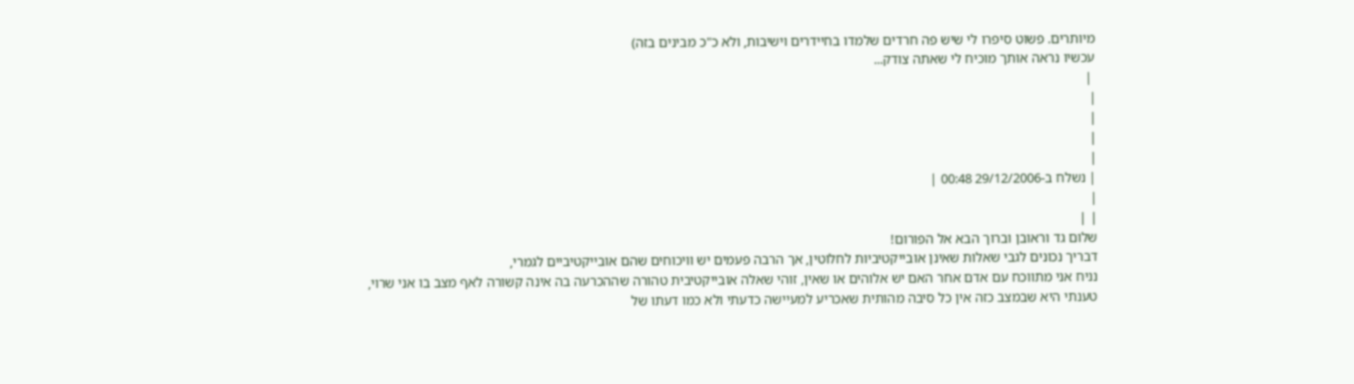מיותרים. פשוט סיפרו לי שיש פה חרדים שלמדו בחיידרים וישיבות, ולא כ"כ מבינים בזה)
עכשיו נראה אותך מוכיח לי שאתה צודק...
 |
|
|
|
|
| נשלח ב-29/12/2006 00:48 |
|
| |
שלום גד וראובן וברוך הבא אל הפורום!
דבריך נכונים לגבי שאלות שאינן אובייקטיביות לחלוטין, אך הרבה פעמים יש וויכוחים שהם אובייקטיביים לגמרי,
נניח אני מתווכח עם אדם אחר האם יש אלוהים או שאין, זוהי שאלה אובייקטיבית טהורה שההכרעה בה אינה קשורה לאף מצב בו אני שרוי,
טענתי היא שבמצב כזה אין כל סיבה מהותית שאכריע למעיישה כדעתי ולא כמו דעתו של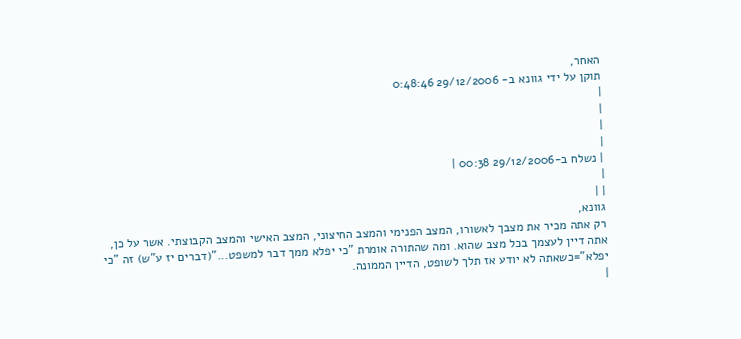האחר,
תוקן על ידי גוונא ב- 29/12/2006 0:48:46
|
|
|
|
| נשלח ב-29/12/2006 00:38 |
|
| |
גוונא,
רק אתה מכיר את מצבך לאשורו, המצב הפנימי והמצב החיצוני, המצב האישי והמצב הקבוצתי. אשר על כן, אתה דיין לעצמך בכל מצב שהוא. ומה שהתורה אומרת "כי יפלא ממך דבר למשפט..."(דברים יז ע"ש) זה "כי יפלא"=כשאתה לא יודע אז תלך לשופט, הדיין הממונה.
|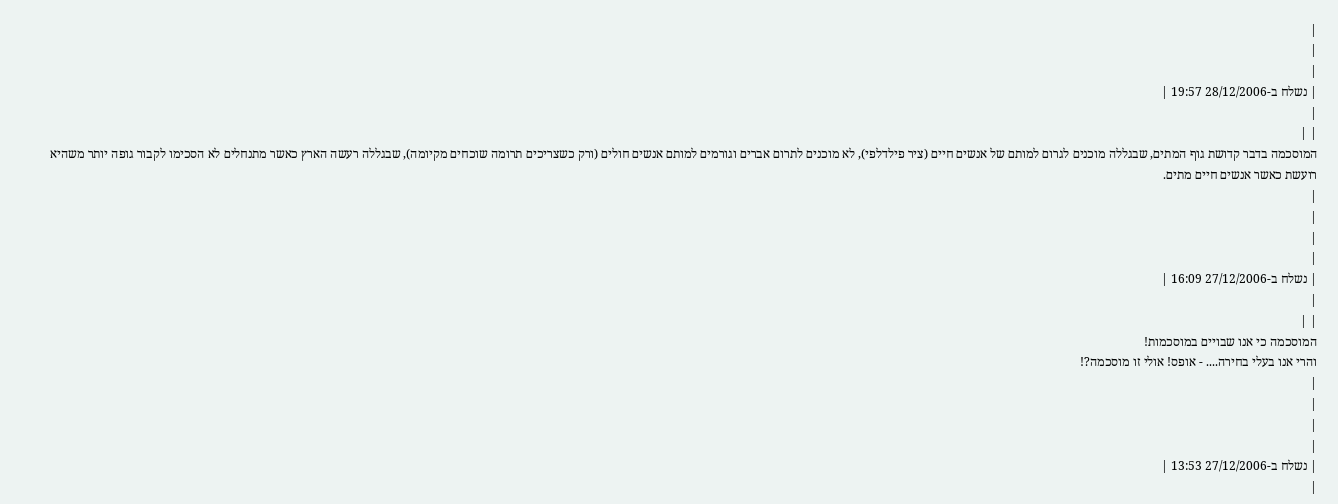|
|
|
| נשלח ב-28/12/2006 19:57 |
|
| |
המוסכמה בדבר קדושת גוף המתים, שבגללה מוכנים לגרום למותם של אנשים חיים (ציר פילדלפי), לא מוכנים לתרום אברים וגורמים למותם אנשים חולים (ורק כשצריכים תרומה שוכחים מקיומה), שבגללה רעשה הארץ כאשר מתנחלים לא הסכימו לקבור גופה יותר משהיא רועשת כאשר אנשים חיים מתים.
|
|
|
|
| נשלח ב-27/12/2006 16:09 |
|
| |
המוסכמה כי אנו שבויים במוסכמות!
והרי אנו בעלי בחירה.... - אופס! אולי זו מוסכמה?!
|
|
|
|
| נשלח ב-27/12/2006 13:53 |
|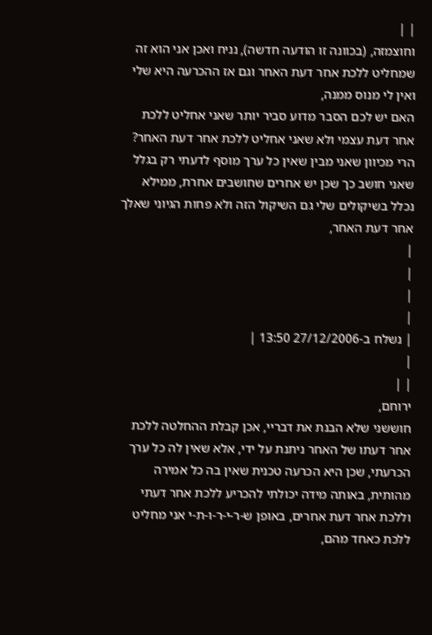| |
וחוצמזה, (בכוונה זו הודעה חדשה), נניח ואכן אני הוא זה שמחליט ללכת אחר דעת האחר וגם אז ההכרעה היא שלי ואין לי מנוס ממנה,
האם יש לכם הסבר מדוע סביר יותר שאני אחליט ללכת אחר דעת עצמי ולא שאני אחליט ללכת אחר דעת האחר? הרי מכיוון שאני מבין שאין כל ערך מוסף לדעתי רק בגלל שאני חושב כך שכן יש אחרים שחושבים אחרת, ממילא נכלל בשיקולים שלי גם השיקול הזה ולא פחות הגיוני שאלך אחר דעת האחר,
|
|
|
|
| נשלח ב-27/12/2006 13:50 |
|
| |
ירוחם,
חוששני שלא הבנת את דבריי, אכן קבלת ההחלטה ללכת אחר דעתו של האחר ניתנת על ידי, אלא שאין לה כל ערך הכרעתי, שכן היא הכרעה טכנית שאין בה כל אמירה מהותית, באותה מידה יכולתי להכריע ללכת אחר דעתי וללכת אחר דעת אחרים, באופן ש-ר-י-ר-ו-ת-י אני מחליט ללכת כאחד מהם,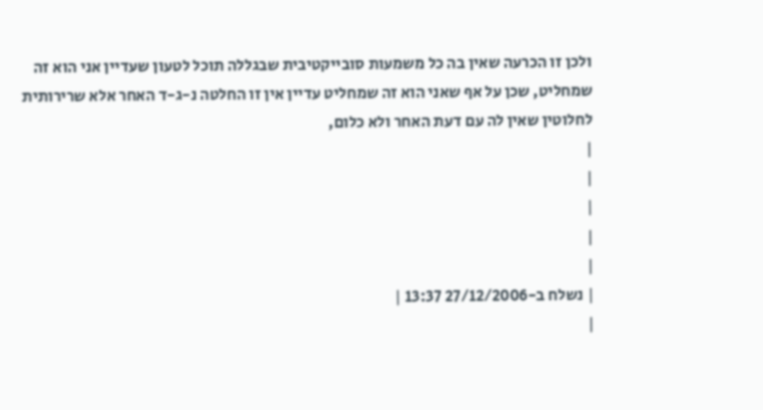ולכן זו הכרעה שאין בה כל משמעות סובייקטיבית שבגללה תוכל לטעון שעדיין אני הוא זה שמחליט, שכן על אף שאני הוא זה שמחליט עדיין אין זו החלטה נ-ג-ד האחר אלא שרירותית לחלוטין שאין לה עם דעת האחר ולא כלום,
|
|
|
|
|
| נשלח ב-27/12/2006 13:37 |
|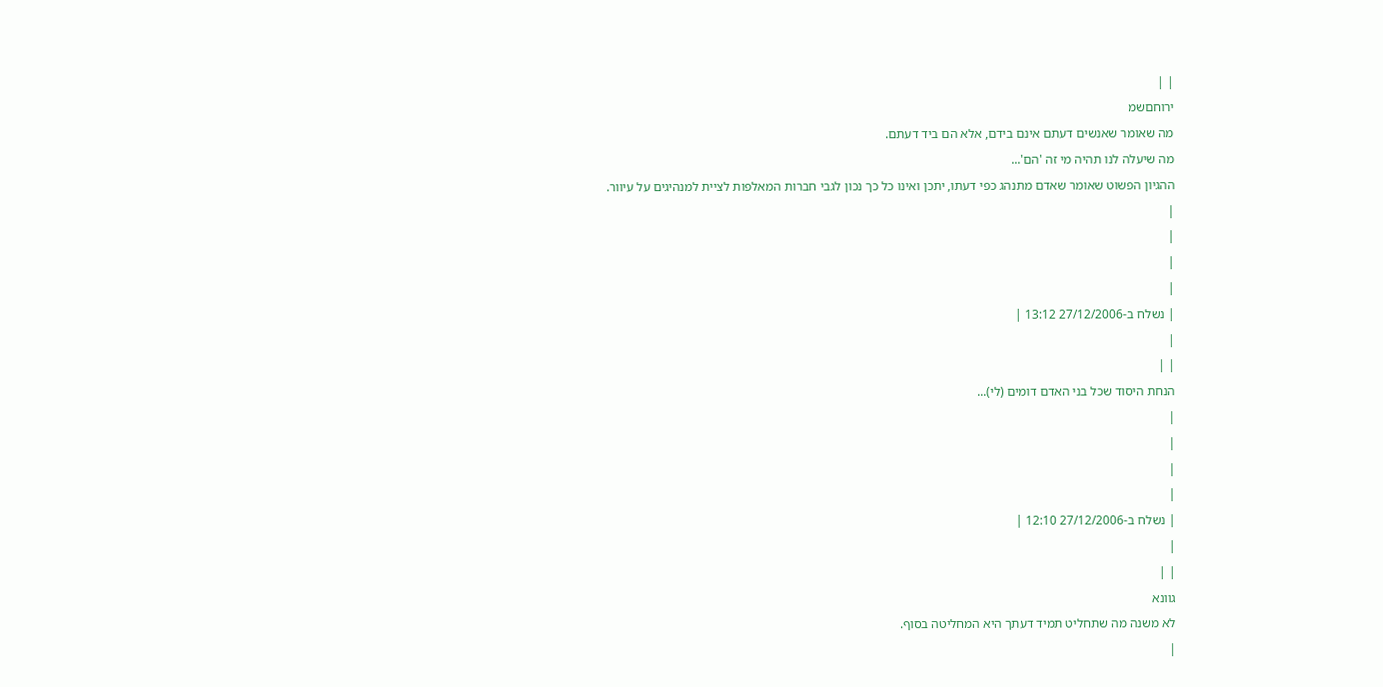| |
ירוחםשמ
מה שאומר שאנשים דעתם אינם בידם, אלא הם ביד דעתם.
מה שיעלה לנו תהיה מי זה 'הם'...
ההגיון הפשוט שאומר שאדם מתנהג כפי דעתו, יתכן ואינו כל כך נכון לגבי חברות המאלפות לציית למנהיגים על עיוור.
|
|
|
|
| נשלח ב-27/12/2006 13:12 |
|
| |
הנחת היסוד שכל בני האדם דומים (לי)...
|
|
|
|
| נשלח ב-27/12/2006 12:10 |
|
| |
גוונא
לא משנה מה שתחליט תמיד דעתך היא המחליטה בסוף.
|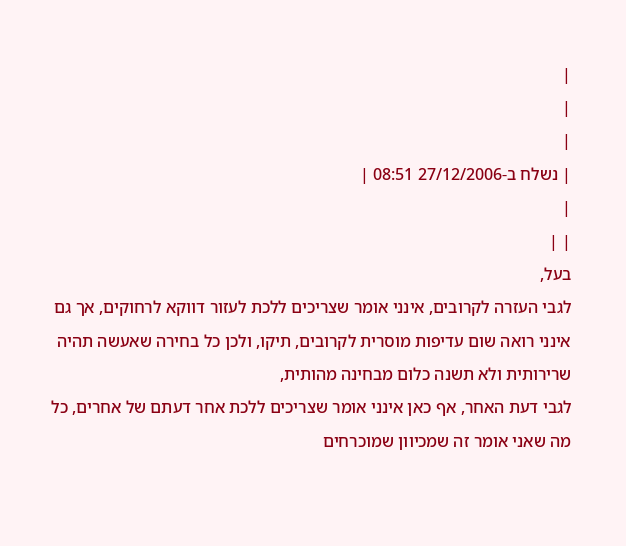|
|
|
| נשלח ב-27/12/2006 08:51 |
|
| |
בעל,
לגבי העזרה לקרובים, אינני אומר שצריכים ללכת לעזור דווקא לרחוקים, אך גם אינני רואה שום עדיפות מוסרית לקרובים, תיקו, ולכן כל בחירה שאעשה תהיה שרירותית ולא תשנה כלום מבחינה מהותית,
לגבי דעת האחר, אף כאן אינני אומר שצריכים ללכת אחר דעתם של אחרים, כל מה שאני אומר זה שמכיוון שמוכרחים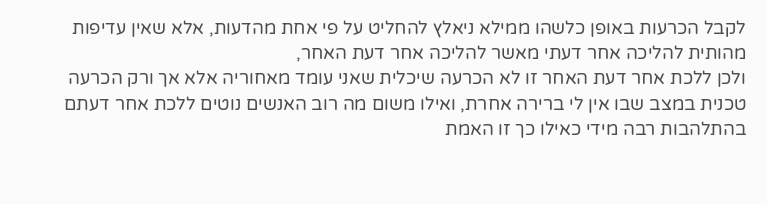לקבל הכרעות באופן כלשהו ממילא ניאלץ להחליט על פי אחת מהדעות, אלא שאין עדיפות מהותית להליכה אחר דעתי מאשר להליכה אחר דעת האחר,
ולכן ללכת אחר דעת האחר זו לא הכרעה שיכלית שאני עומד מאחוריה אלא אך ורק הכרעה טכנית במצב שבו אין לי ברירה אחרת, ואילו משום מה רוב האנשים נוטים ללכת אחר דעתם בהתלהבות רבה מידי כאילו כך זו האמת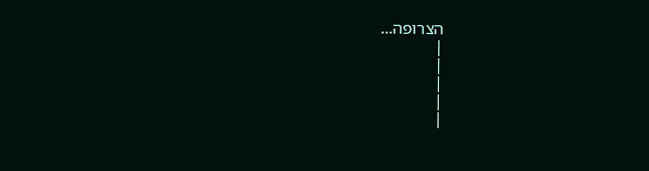הצרופה...
|
|
|
|
|